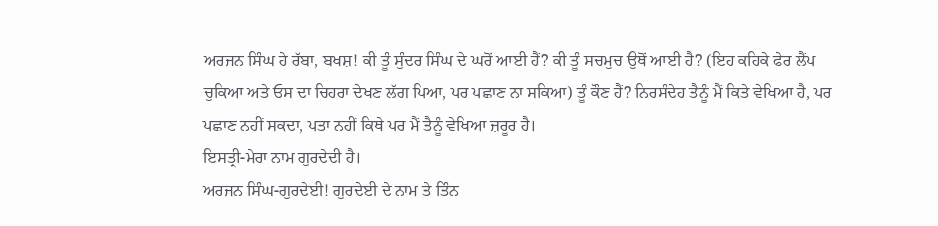ਅਰਜਨ ਸਿੰਘ ਹੇ ਰੱਬਾ, ਬਖਸ਼! ਕੀ ਤੂੰ ਸੁੰਦਰ ਸਿੰਘ ਦੇ ਘਰੋਂ ਆਈ ਹੈਂ? ਕੀ ਤੂੰ ਸਚਮੁਚ ਉਥੋਂ ਆਈ ਹੈ? (ਇਹ ਕਹਿਕੇ ਫੇਰ ਲੈਂਪ ਚੁਕਿਆ ਅਤੇ ਓਸ ਦਾ ਚਿਹਰਾ ਦੇਖਣ ਲੱਗ ਪਿਆ, ਪਰ ਪਛਾਣ ਨਾ ਸਕਿਆ) ਤੂੰ ਕੌਣ ਹੈਂ? ਨਿਰਸੰਦੇਹ ਤੈਨੂੰ ਮੈਂ ਕਿਤੇ ਵੇਖਿਆ ਹੈ, ਪਰ ਪਛਾਣ ਨਹੀਂ ਸਕਦਾ, ਪਤਾ ਨਹੀਂ ਕਿਥੇ ਪਰ ਮੈਂ ਤੈਨੂੰ ਵੇਖਿਆ ਜ਼ਰੂਰ ਹੈ।
ਇਸਤ੍ਰੀ-ਮੇਰਾ ਨਾਮ ਗੁਰਦੇਦੀ ਹੈ।
ਅਰਜਨ ਸਿੰਘ-ਗੁਰਦੇਈ! ਗੁਰਦੇਈ ਦੇ ਨਾਮ ਤੇ ਤਿੰਨ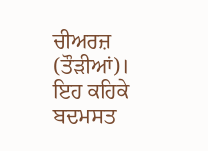ਚੀਅਰਜ਼ (ਤੌੜੀਆਂ)। ਇਹ ਕਹਿਕੇ ਬਦਮਸਤ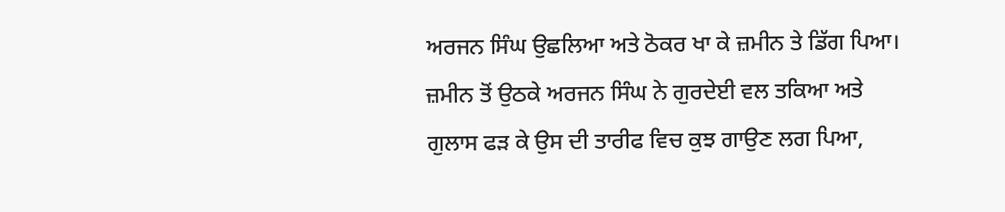ਅਰਜਨ ਸਿੰਘ ਉਛਲਿਆ ਅਤੇ ਠੋਕਰ ਖਾ ਕੇ ਜ਼ਮੀਨ ਤੇ ਡਿੱਗ ਪਿਆ। ਜ਼ਮੀਨ ਤੋਂ ਉਠਕੇ ਅਰਜਨ ਸਿੰਘ ਨੇ ਗੁਰਦੇਈ ਵਲ ਤਕਿਆ ਅਤੇ ਗੁਲਾਸ ਫੜ ਕੇ ਉਸ ਦੀ ਤਾਰੀਫ ਵਿਚ ਕੁਝ ਗਾਉਣ ਲਗ ਪਿਆ,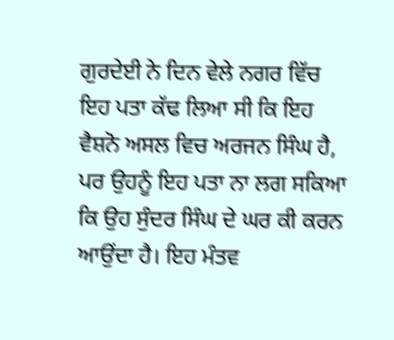ਗੁਰਦੇਈ ਨੇ ਦਿਨ ਵੇਲੇ ਨਗਰ ਵਿੱਚ ਇਹ ਪਤਾ ਕੱਢ ਲਿਆ ਸੀ ਕਿ ਇਹ ਵੈਸ਼ਨੋ ਅਸਲ ਵਿਚ ਅਰਜਨ ਸਿੰਘ ਹੈ, ਪਰ ਉਹਨੂੰ ਇਹ ਪਤਾ ਨਾ ਲਗ ਸਕਿਆ ਕਿ ਉਹ ਸੁੰਦਰ ਸਿੰਘ ਦੇ ਘਰ ਕੀ ਕਰਨ ਆਉਂਦਾ ਹੈ। ਇਹ ਮੰਤਵ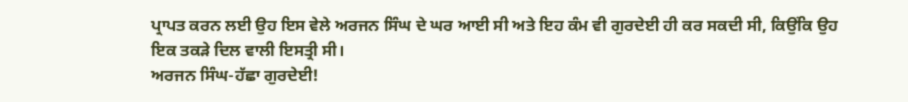ਪ੍ਰਾਪਤ ਕਰਨ ਲਈ ਉਹ ਇਸ ਵੇਲੇ ਅਰਜਨ ਸਿੰਘ ਦੇ ਘਰ ਆਈ ਸੀ ਅਤੇ ਇਹ ਕੰਮ ਵੀ ਗੁਰਦੇਈ ਹੀ ਕਰ ਸਕਦੀ ਸੀ, ਕਿਉਂਕਿ ਉਹ ਇਕ ਤਕੜੇ ਦਿਲ ਵਾਲੀ ਇਸਤ੍ਰੀ ਸੀ।
ਅਰਜਨ ਸਿੰਘ-ਹੱਛਾ ਗੁਰਦੇਈ!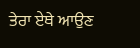ਤੇਰਾ ਏਥੇ ਆਉਣ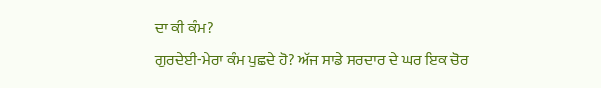ਦਾ ਕੀ ਕੰਮ?
ਗੁਰਦੇਈ-ਮੇਰਾ ਕੰਮ ਪੁਛਦੇ ਹੋ? ਅੱਜ ਸਾਡੇ ਸਰਦਾਰ ਦੇ ਘਰ ਇਕ ਚੋਰ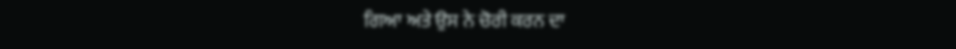ਗਿਆ ਅਤੇ ਉਸ ਨੇ ਚੋਰੀ ਕਰਨ ਦਾ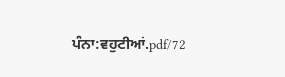ਪੰਨਾ:ਵਹੁਟੀਆਂ.pdf/72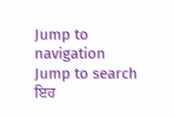Jump to navigation
Jump to search
ਇਹ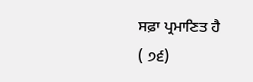ਸਫ਼ਾ ਪ੍ਰਮਾਣਿਤ ਹੈ
( ੭੬)